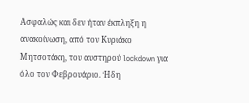Ασφαλώς και δεν ήταν έκπληξη η ανακοίνωση, από τον Κυριάκο Μητσοτάκη, του αυστηρού lockdown για όλο τον Φεβρουάριο. Ήδη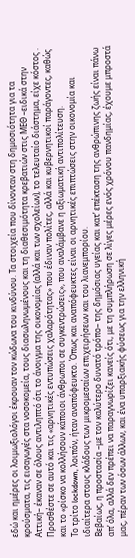εδώ και ημέρες οι λοιμωξιολόγοι έκρουαν τον κώδωνα του κινδύνου. Τα στοιχεία που δίνονταν στη δημοσιότητα για τα κρούσματα, τις εισαγωγές στα νοσοκομεία, τους διασωληνωμένους και τη διαθεσιμότητα κρεβατιών στις ΜΕΘ –ειδικά στην Αττική– έκαναν σε όλους αντιληπτό ότι το άνοιγμα της οικονομίας (αλλά και των σχολείων), το τελευταίο διάστημα, είχε κόστος . Προσθέστε σε αυτό και τις «αρνητικές εντυπώσεις χαλαρότητας» που έδιναν πολίτες, αλλά και κυβερνητικοί παράγοντες, καθώς και το «ρίσκο να κολλήσουν κάποιοι άνθρωποι σε συγκεντρώσεις», που αναλάμβανε η αξιωματική αντιπολίτευση.
Το τρίτο lockdown, λοιπόν, ήταν αναπόφευκτο. Όπως και αναπόφευκτες είναι οι αρνητικές επιπτώσεις στην οικονομία και ιδιαίτερα στους κλάδους των μικρομεσαίων επιχειρήσεων και του λιανεμπορίου.
Βεβαίως, η προστασία –με τον καλύτερο δυνατό τρόπο– της δημόσιας υγείας και κατ’ επέκταση της ανθρώπινης ζωής είναι πάνω απ’ όλα, αλλά δεν πρέπει να παραγνωρίζει κανείς ότι, με τη συμπλήρωση σε λίγες μέρες ενός χρόνου πανδημίας, έχουμε μπροστά μας, πέραν των όσων άλλων, και ένα υπαρξιακής φύσεως για την ελληνική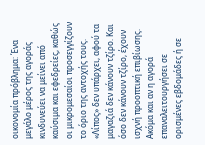οικονομία πρόβλημα: Ένα μεγάλο μέρος της αγοράς κινδυνεύει να μείνει από καύσιμα και εφεδρείες, καθώς οι μικρομεσαίοι προσεγγίζουν το όριο της αντοχής τους. «Λίπος» δεν υπάρχει, αφού τα μαγαζιά δεν κάνουν τζίρο. Και όσο δεν κάνουν τζίρο, έχουν ισχνή προοπτική επιβίωσης. Ακόμα και αν η αγορά επαναλειτουργήσει σε ορισμένες εβδομάδες ή σε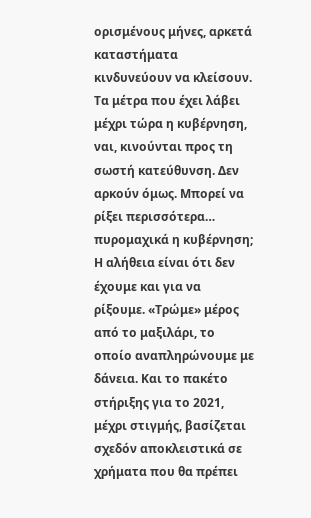ορισμένους μήνες, αρκετά καταστήματα κινδυνεύουν να κλείσουν.
Τα μέτρα που έχει λάβει μέχρι τώρα η κυβέρνηση, ναι, κινούνται προς τη σωστή κατεύθυνση. Δεν αρκούν όμως. Μπορεί να ρίξει περισσότερα… πυρομαχικά η κυβέρνηση;
Η αλήθεια είναι ότι δεν έχουμε και για να ρίξουμε. «Τρώμε» μέρος από το μαξιλάρι, το οποίο αναπληρώνουμε με δάνεια. Και το πακέτο στήριξης για το 2021, μέχρι στιγμής, βασίζεται σχεδόν αποκλειστικά σε χρήματα που θα πρέπει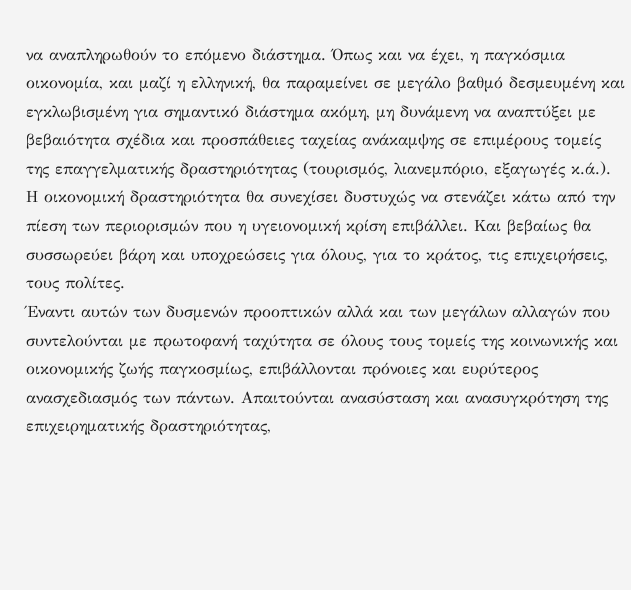να αναπληρωθούν το επόμενο διάστημα. Όπως και να έχει, η παγκόσμια οικονομία, και μαζί η ελληνική, θα παραμείνει σε μεγάλο βαθμό δεσμευμένη και εγκλωβισμένη για σημαντικό διάστημα ακόμη, μη δυνάμενη να αναπτύξει με βεβαιότητα σχέδια και προσπάθειες ταχείας ανάκαμψης σε επιμέρους τομείς της επαγγελματικής δραστηριότητας (τουρισμός, λιανεμπόριο, εξαγωγές κ.ά.). Η οικονομική δραστηριότητα θα συνεχίσει δυστυχώς να στενάζει κάτω από την πίεση των περιορισμών που η υγειονομική κρίση επιβάλλει. Και βεβαίως θα συσσωρεύει βάρη και υποχρεώσεις για όλους, για το κράτος, τις επιχειρήσεις, τους πολίτες.
Έναντι αυτών των δυσμενών προοπτικών αλλά και των μεγάλων αλλαγών που συντελούνται με πρωτοφανή ταχύτητα σε όλους τους τομείς της κοινωνικής και οικονομικής ζωής παγκοσμίως, επιβάλλονται πρόνοιες και ευρύτερος ανασχεδιασμός των πάντων. Απαιτούνται ανασύσταση και ανασυγκρότηση της επιχειρηματικής δραστηριότητας,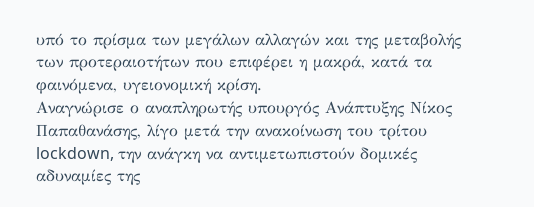υπό το πρίσμα των μεγάλων αλλαγών και της μεταβολής των προτεραιοτήτων που επιφέρει η μακρά, κατά τα φαινόμενα, υγειονομική κρίση.
Αναγνώρισε ο αναπληρωτής υπουργός Ανάπτυξης Νίκος Παπαθανάσης, λίγο μετά την ανακοίνωση του τρίτου lockdown, την ανάγκη να αντιμετωπιστούν δομικές αδυναμίες της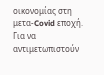οικονομίας στη μετα-Covid εποχή. Για να αντιμετωπιστούν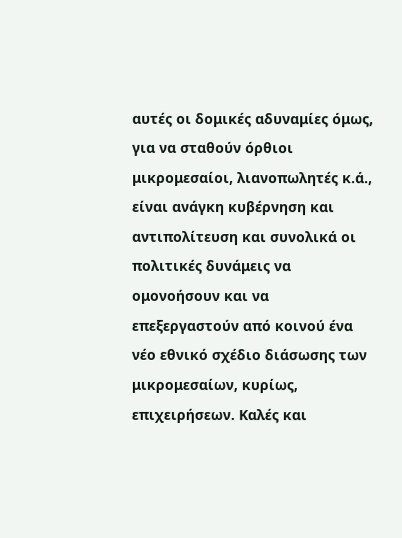αυτές οι δομικές αδυναμίες όμως, για να σταθούν όρθιοι μικρομεσαίοι, λιανοπωλητές κ.ά., είναι ανάγκη κυβέρνηση και αντιπολίτευση και συνολικά οι πολιτικές δυνάμεις να ομονοήσουν και να επεξεργαστούν από κοινού ένα νέο εθνικό σχέδιο διάσωσης των μικρομεσαίων, κυρίως, επιχειρήσεων. Καλές και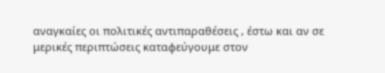αναγκαίες οι πολιτικές αντιπαραθέσεις , έστω και αν σε μερικές περιπτώσεις καταφεύγουμε στον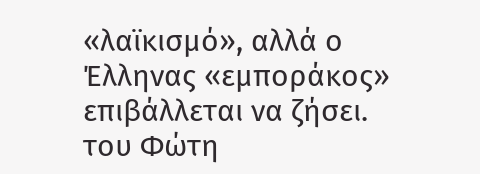«λαϊκισμό», αλλά ο Έλληνας «εμποράκος» επιβάλλεται να ζήσει.
του Φώτη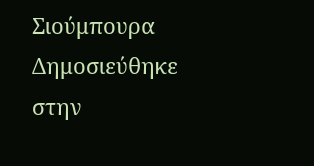Σιούμπουρα
Δημοσιεύθηκε στην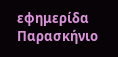εφημερίδα Παρασκήνιο